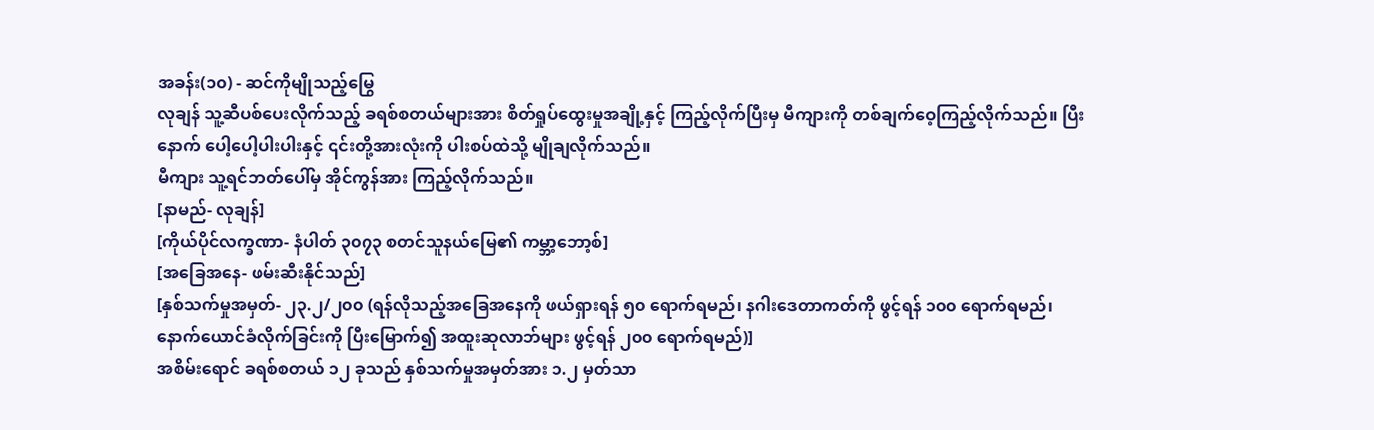အခန်း(၁၀) - ဆင်ကိုမျိုသည့်မြွေ
လုချန် သူ့ဆီပစ်ပေးလိုက်သည့် ခရစ်စတယ်များအား စိတ်ရှုပ်ထွေးမှုအချို့နှင့် ကြည့်လိုက်ပြီးမှ မီကျားကို တစ်ချက်ဝေ့ကြည့်လိုက်သည်။ ပြီးနောက် ပေါ့ပေါ့ပါးပါးနှင့် ၎င်းတို့အားလုံးကို ပါးစပ်ထဲသို့ မျိုချလိုက်သည်။
မီကျား သူ့ရင်ဘတ်ပေါ်မှ အိုင်ကွန်အား ကြည့်လိုက်သည်။
[နာမည်- လုချန်]
[ကိုယ်ပိုင်လက္ခဏာ- နံပါတ် ၃၀၇၃ စတင်သူနယ်မြေ၏ ကမ္ဘာ့ဘော့စ်]
[အခြေအနေ- ဖမ်းဆီးနိုင်သည်]
[နှစ်သက်မှုအမှတ်- ၂၃.၂/၂၀၀ (ရန်လိုသည့်အခြေအနေကို ဖယ်ရှားရန် ၅၀ ရောက်ရမည်၊ နဂါးဒေတာကတ်ကို ဖွင့်ရန် ၁၀၀ ရောက်ရမည်၊ နောက်ယောင်ခံလိုက်ခြင်းကို ပြီးမြောက်၍ အထူးဆုလာဘ်များ ဖွင့်ရန် ၂၀၀ ရောက်ရမည်)]
အစိမ်းရောင် ခရစ်စတယ် ၁၂ ခုသည် နှစ်သက်မှုအမှတ်အား ၁.၂ မှတ်သာ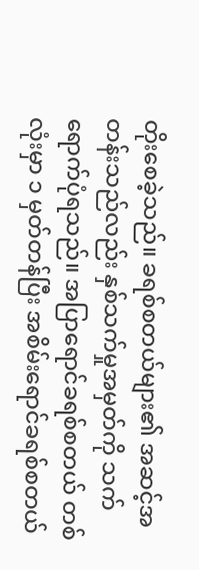တိုးစေခဲ့သည်။ ခရစ်စတယ်များ၏ အဆင့်အတန်းသည်လည်း နှစ်သက်မှုအမှတ်ကို သက်ရောက်ပုံရသည်။ အပြာရောင်ခရစ်စတယ် တစ်လုံးမှာ ၁ မှတ်တန်ပြီး အစိမ်းရောင်ခရစ်စတယ်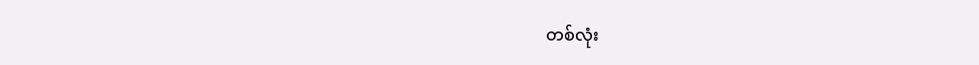တစ်လုံး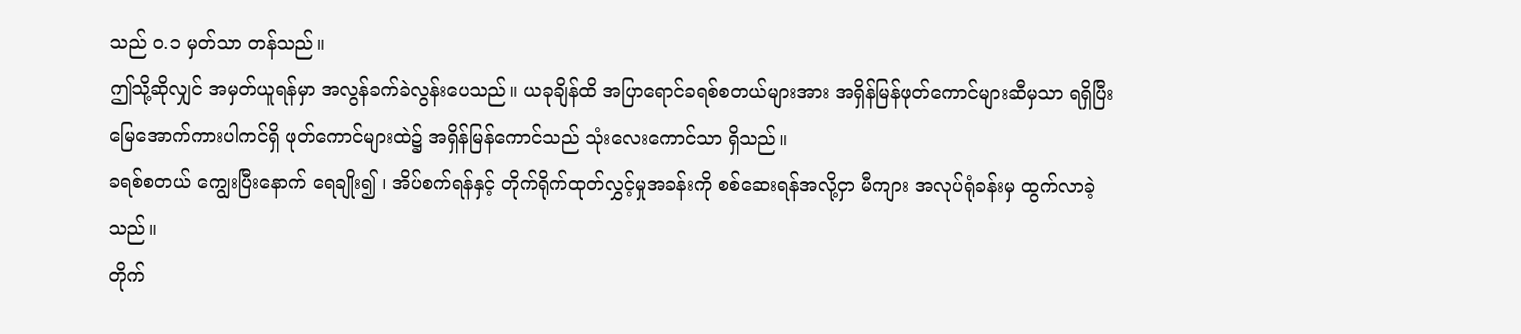သည် ၀.၁ မှတ်သာ တန်သည်။
ဤသို့ဆိုလျှင် အမှတ်ယူရန်မှာ အလွန်ခက်ခဲလွန်းပေသည်။ ယခုချိန်ထိ အပြာရောင်ခရစ်စတယ်များအား အရှိန်မြန်ဖုတ်ကောင်များဆီမှသာ ရရှိပြီး မြေအောက်ကားပါကင်ရှိ ဖုတ်ကောင်များထဲ၌ အရှိန်မြန်ကောင်သည် သုံးလေးကောင်သာ ရှိသည်။
ခရစ်စတယ် ကျွေးပြီးနောက် ရေချိုး၍ ၊ အိပ်စက်ရန်နှင့် တိုက်ရိုက်ထုတ်လွှင့်မှုအခန်းကို စစ်ဆေးရန်အလို့ငှာ မီကျား အလုပ်ရုံခန်းမှ ထွက်လာခဲ့သည်။
တိုက်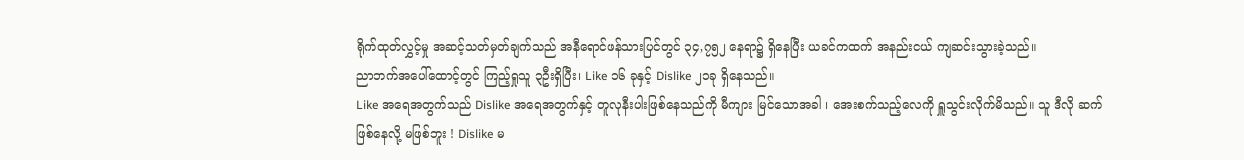ရိုက်ထုတ်လွှင့်မှု အဆင့်သတ်မှတ်ချက်သည် အနီရောင်ဖန်သားပြင်တွင် ၃၄,၇၅၂ နေရာ၌ ရှိနေပြီး ယခင်ကထက် အနည်းငယ် ကျဆင်းသွားခဲ့သည်။
ညာဘက်အပေါ်ထောင့်တွင် ကြည့်ရှုသူ ၃ဦးရှိပြီး၊ Like ၁၆ ခုနှင့် Dislike ၂၁ခု ရှိနေသည်။
Like အရေအတွက်သည် Dislike အရေအတွက်နှင့် တူလုနီးပါးဖြစ်နေသည်ကို မီကျား မြင်သောအခါ ၊ အေးစက်သည့်လေကို ရှူသွင်းလိုက်မိသည်။ သူ ဒီလို ဆက်ဖြစ်နေလို့ မဖြစ်ဘူး ! Dislike မ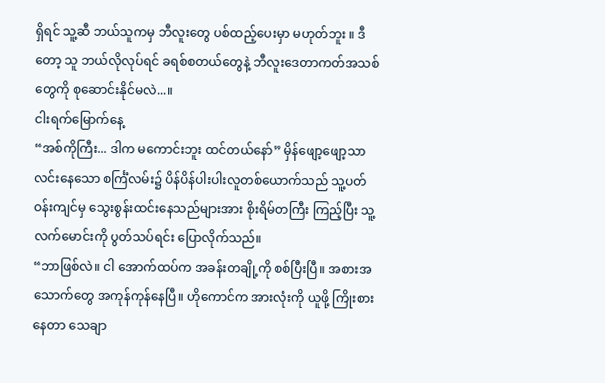ရှိရင် သူ့ဆီ ဘယ်သူကမှ ဘီလူးတွေ ပစ်ထည့်ပေးမှာ မဟုတ်ဘူး ။ ဒီတော့ သူ ဘယ်လိုလုပ်ရင် ခရစ်စတယ်တွေနဲ့ ဘီလူးဒေတာကတ်အသစ်တွေကို စုဆောင်းနိုင်မလဲ...။
ငါးရက်မြောက်နေ့
“အစ်ကိုကြီး... ဒါက မကောင်းဘူး ထင်တယ်နော်” မှိန်ဖျော့ဖျော့သာ လင်းနေသော စင်္ကြံလမ်း၌ ပိန်ပိန်ပါးပါးလူတစ်ယောက်သည် သူ့ပတ်ဝန်းကျင်မှ သွေးစွန်းထင်းနေသည်များအား စိုးရိမ်တကြီး ကြည့်ပြီး သူ့လက်မောင်းကို ပွတ်သပ်ရင်း ပြောလိုက်သည်။
“ဘာဖြစ်လဲ။ ငါ အောက်ထပ်က အခန်းတချို့ကို စစ်ပြီးပြီ။ အစားအသောက်တွေ အကုန်ကုန်နေပြီ။ ဟိုကောင်က အားလုံးကို ယူဖို့ ကြိုးစားနေတာ သေချာ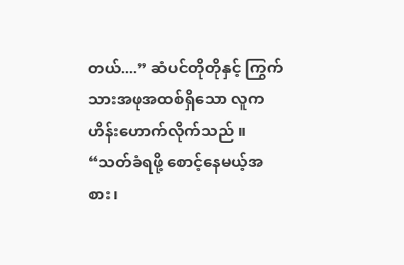တယ်....” ဆံပင်တိုတိုနှင့် ကြွက်သားအဖုအထစ်ရှိသော လူက ဟိန်းဟောက်လိုက်သည် ။ “သတ်ခံရဖို့ စောင့်နေမယ့်အစား၊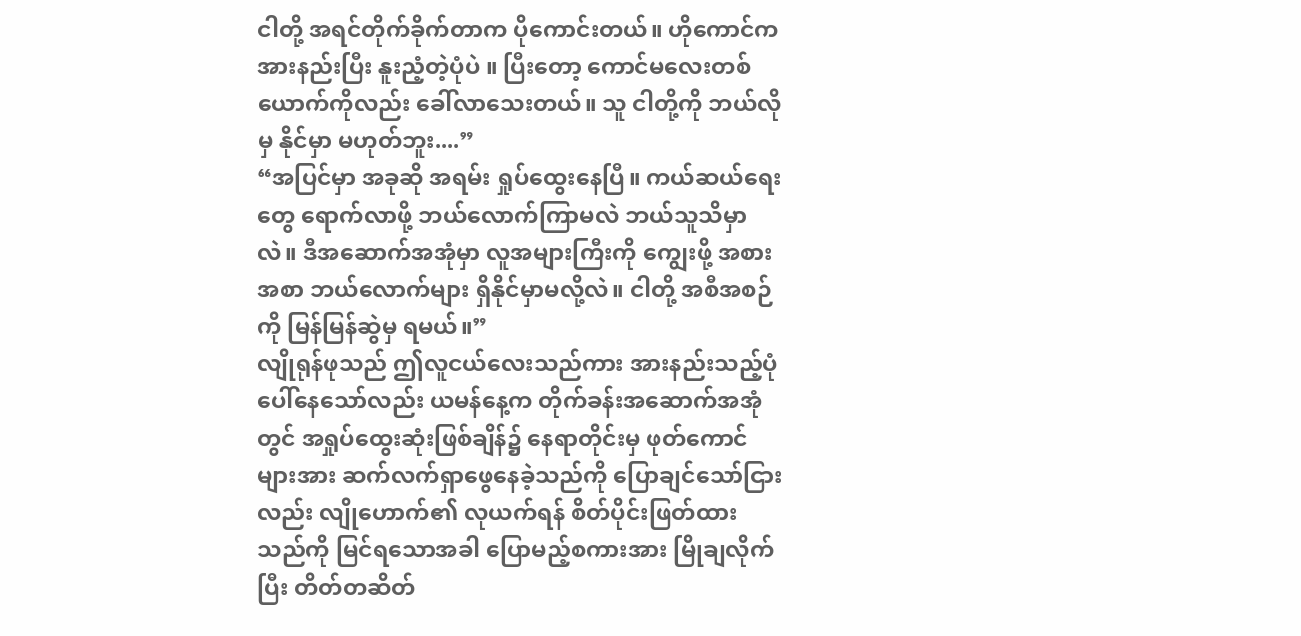ငါတို့ အရင်တိုက်ခိုက်တာက ပိုကောင်းတယ်။ ဟိုကောင်က အားနည်းပြီး နူးညံ့တဲ့ပုံပဲ ။ ပြီးတော့ ကောင်မလေးတစ်ယောက်ကိုလည်း ခေါ်လာသေးတယ်။ သူ ငါတို့ကို ဘယ်လိုမှ နိုင်မှာ မဟုတ်ဘူး....”
“အပြင်မှာ အခုဆို အရမ်း ရှုပ်ထွေးနေပြီ။ ကယ်ဆယ်ရေးတွေ ရောက်လာဖို့ ဘယ်လောက်ကြာမလဲ ဘယ်သူသိမှာလဲ။ ဒီအဆောက်အအုံမှာ လူအများကြီးကို ကျွေးဖို့ အစားအစာ ဘယ်လောက်များ ရှိနိုင်မှာမလို့လဲ။ ငါတို့ အစီအစဉ်ကို မြန်မြန်ဆွဲမှ ရမယ်။”
လျိုရုန်ဖုသည် ဤလူငယ်လေးသည်ကား အားနည်းသည့်ပုံ ပေါ်နေသော်လည်း ယမန်နေ့က တိုက်ခန်းအဆောက်အအုံတွင် အရှုပ်ထွေးဆုံးဖြစ်ချိန်၌ နေရာတိုင်းမှ ဖုတ်ကောင်များအား ဆက်လက်ရှာဖွေနေခဲ့သည်ကို ပြောချင်သော်ငြားလည်း လျိုဟောက်၏ လုယက်ရန် စိတ်ပိုင်းဖြတ်ထားသည်ကို မြင်ရသောအခါ ပြောမည့်စကားအား မြိုချလိုက်ပြီး တိတ်တဆိတ်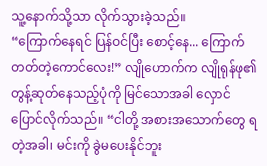သူ့နောက်သို့သာ လိုက်သွားခဲ့သည်။
“ကြောက်နေရင် ပြန်ဝင်ပြီး စောင့်နေ... ကြောက်တတ်တဲ့ကောင်လေး!” လျိုဟောက်က လျိုရုန်ဖု၏ တွန့်ဆုတ်နေသည့်ပုံကို မြင်သောအခါ လှောင်ပြောင်လိုက်သည်။ “ငါတို့ အစားအသောက်တွေ ရတဲ့အခါ၊ မင်းကို ခွဲမပေးနိုင်ဘူး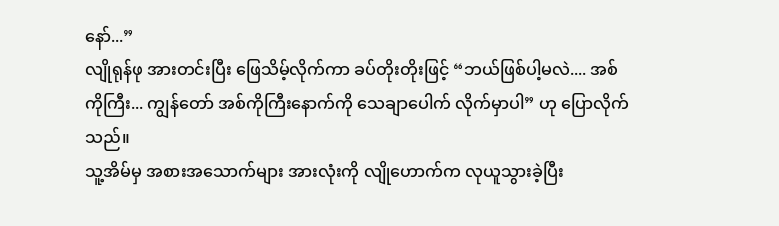နော်...”
လျိုရုန်ဖု အားတင်းပြီး ဖြေသိမ့်လိုက်ကာ ခပ်တိုးတိုးဖြင့် “ဘယ်ဖြစ်ပါ့မလဲ.... အစ်ကိုကြီး... ကျွန်တော် အစ်ကိုကြီးနောက်ကို သေချာပေါက် လိုက်မှာပါ” ဟု ပြောလိုက်သည်။
သူ့အိမ်မှ အစားအသောက်များ အားလုံးကို လျိုဟောက်က လုယူသွားခဲ့ပြီး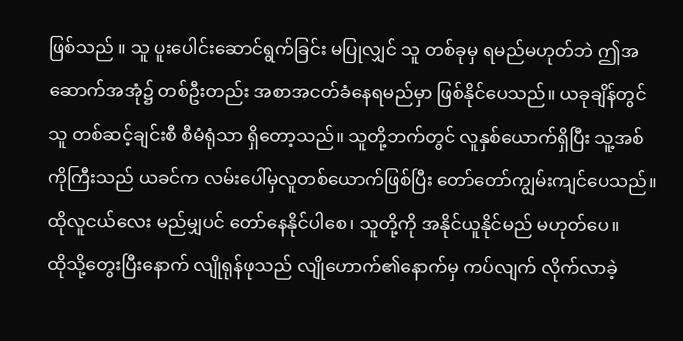ဖြစ်သည် ။ သူ ပူးပေါင်းဆောင်ရွက်ခြင်း မပြုလျှင် သူ တစ်ခုမှ ရမည်မဟုတ်ဘဲ ဤအဆောက်အအုံ၌ တစ်ဦးတည်း အစာအငတ်ခံနေရမည်မှာ ဖြစ်နိုင်ပေသည်။ ယခုချိန်တွင် သူ တစ်ဆင့်ချင်းစီ စီမံရုံသာ ရှိတော့သည်။ သူတို့ဘက်တွင် လူနှစ်ယောက်ရှိပြီး သူ့အစ်ကိုကြီးသည် ယခင်က လမ်းပေါ်မှလူတစ်ယောက်ဖြစ်ပြီး တော်တော်ကျွမ်းကျင်ပေသည်။ ထိုလူငယ်လေး မည်မျှပင် တော်နေနိုင်ပါစေ၊ သူတို့ကို အနိုင်ယူနိုင်မည် မဟုတ်ပေ။
ထိုသို့တွေးပြီးနောက် လျိုရုန်ဖုသည် လျိုဟောက်၏နောက်မှ ကပ်လျက် လိုက်လာခဲ့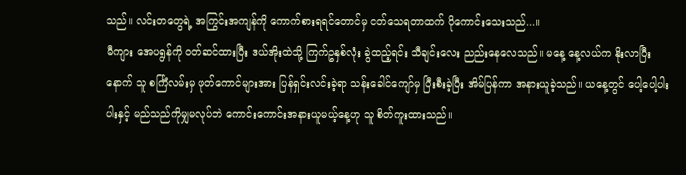သည်။ လင်းတတွေရဲ့ အကြွင်းအကျန်ကို ကောက်စားရရင်တောင်မှ ငတ်သေရတာထက် ပိုကောင်းသေးသည်...။
မီကျား အေပရွန်ကို ဝတ်ဆင်ထားပြီး ဒယ်အိုးထဲသို့ ကြက်ဥနှစ်လုံး ခွဲထည့်ရင်း သီချင်းလေး ညည်းနေလေသည်။ မနေ့ နေ့လယ်က နိုးလာပြီးနောက် သူ စင်္ကြံလမ်းမှ ဖုတ်ကောင်များအား ပြန်ရှင်းလင်းခဲ့ရာ သန်းခေါင်ကျော်မှ ပြီးစီးခဲ့ပြီး အိမ်ပြန်ကာ အနားယူခဲ့သည်။ ယနေ့တွင် ပေါ့ပေါ့ပါးပါးနှင့် မည်သည်ကိုမျှမလုပ်ဘဲ ကောင်းကောင်းအနားယူမယ့်နေ့ဟု သူ စိတ်ကူးထားသည်။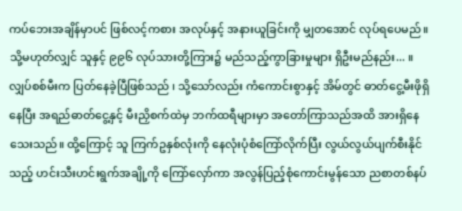ကပ်ဘေးအချိန်မှာပင် ဖြစ်လင့်ကစား အလုပ်နှင့် အနားယူခြင်းကို မျှတအောင် လုပ်ရပေမည်။ သို့မဟုတ်လျှင် သူနှင့် ၉၉၆ လုပ်သားတို့ကြား၌ မည်သည့်ကွာခြားမှုများ ရှိဦးမည်နည်း... ။
လျှပ်စစ်မီးက ပြတ်နေခဲ့ပြီဖြစ်သည် ၊ သို့သော်လည်း ကံကောင်းစွာနှင့် အိမ်တွင် ဓာတ်ငွေ့မီးဖိုရှိနေပြီး အရည်ဓာတ်ငွေ့နှင့် မီးညှိစက်ထဲမှ ဘက်ထရီများမှာ အတော်ကြာသည်အထိ အားရှိနေသေးသည်။ ထို့ကြောင့် သူ ကြက်ဥနှစ်လုံးကို နေလုံးပုံစံကြော်လိုက်ပြီး လွယ်လွယ်ပျက်စီးနိုင်သည့် ဟင်းသီးဟင်းရွက်အချို့ကို ကြော်လှော်ကာ အလွန်ပြည့်စုံကောင်းမွန်သော ညစာတစ်နပ်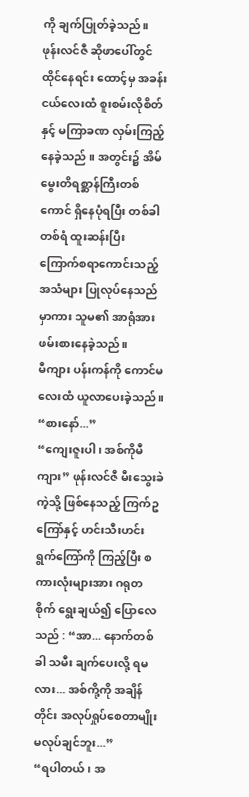ကို ချက်ပြုတ်ခဲ့သည်။
ဖုန်းလင်ဇီ ဆိုဖာပေါ်တွင် ထိုင်နေရင်း ထောင့်မှ အခန်းငယ်လေးထံ စူးစမ်းလိုစိတ်နှင့် မကြာခဏ လှမ်းကြည့်နေခဲ့သည် ။ အတွင်း၌ အိမ်မွေးတိရစ္ဆာန်ကြီးတစ်ကောင် ရှိနေပုံရပြီး တစ်ခါတစ်ရံ ထူးဆန်းပြီး ကြောက်စရာကောင်းသည့် အသံများ ပြုလုပ်နေသည်မှာကား သူမ၏ အာရုံအား ဖမ်းစားနေခဲ့သည်။
မီကျား ပန်းကန်ကို ကောင်မလေးထံ ယူလာပေးခဲ့သည်။ “စားနော်...”
“ကျေးဇူးပါ၊ အစ်ကိုမီကျား” ဖုန်းလင်ဇီ မီးသွေးခဲကဲ့သို့ ဖြစ်နေသည့် ကြက်ဥကြော်နှင့် ဟင်းသီးဟင်းရွက်ကြော်ကို ကြည့်ပြီး စကားလုံးများအား ဂရုတစိုက် ရွေးချယ်၍ ပြောလေသည် : “အာ... နောက်တစ်ခါ သမီး ချက်ပေးလို့ ရမလား... အစ်ကို့ကို အချိန်တိုင်း အလုပ်ရှုပ်စေတာမျိုး မလုပ်ချင်ဘူး...”
“ရပါတယ်၊ အ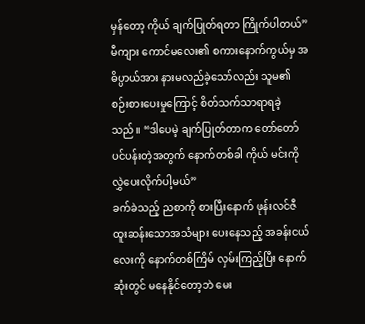မှန်တော့ ကိုယ် ချက်ပြုတ်ရတာ ကြိုက်ပါတယ်” မီကျား ကောင်မလေး၏ စကားနောက်ကွယ်မှ အဓိပ္ပာယ်အား နားမလည်ခဲ့သော်လည်း သူမ၏ စဉ်းစားပေးမှုကြောင့် စိတ်သက်သာရာရခဲ့သည်။ “ဒါပေမဲ့ ချက်ပြုတ်တာက တော်တော် ပင်ပန်းတဲ့အတွက် နောက်တစ်ခါ ကိုယ် မင်းကို လွှဲပေးလိုက်ပါ့မယ်”
ခက်ခဲသည့် ညစာကို စားပြီးနောက် ဖုန်းလင်ဇီ ထူးဆန်းသောအသံများ ပေးနေသည့် အခန်းငယ်လေးကို နောက်တစ်ကြိမ် လှမ်းကြည့်ပြီး နောက်ဆုံးတွင် မနေနိုင်တော့ဘဲ မေး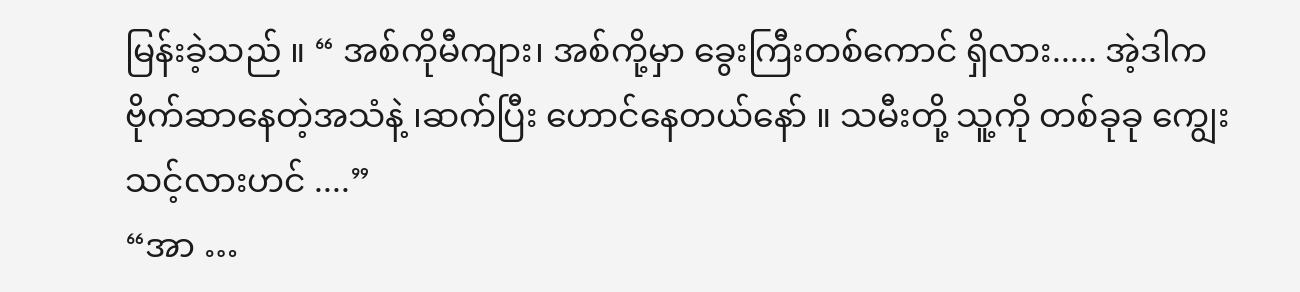မြန်းခဲ့သည် ။ “ အစ်ကိုမီကျား၊ အစ်ကို့မှာ ခွေးကြီးတစ်ကောင် ရှိလား..... အဲ့ဒါက ဗိုက်ဆာနေတဲ့အသံနဲ့ ၊ဆက်ပြီး ဟောင်နေတယ်နော် ။ သမီးတို့ သူ့ကို တစ်ခုခု ကျွေးသင့်လားဟင် ....”
“အာ …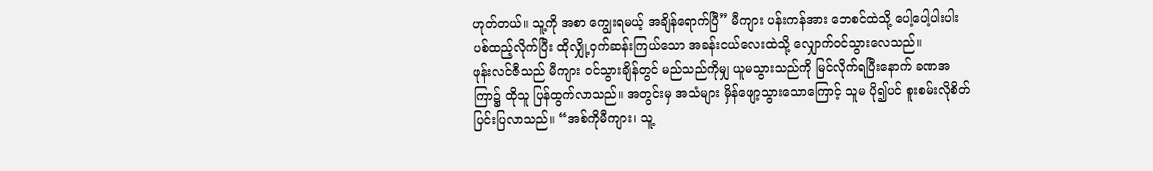ဟုတ်တယ်။ သူ့ကို အစာ ကျွေးရမယ့် အချိန်ရောက်ပြီ” မီကျား ပန်းကန်အား ဘေစင်ထဲသို့ ပေါ့ပေါ့ပါးပါး ပစ်ထည့်လိုက်ပြီး ထိုလျှို့ဝှက်ဆန်းကြယ်သော အခန်းငယ်လေးထဲသို့ လျှောက်ဝင်သွားလေသည်။
ဖုန်းလင်ဇီသည် မီကျား ဝင်သွားချိန်တွင် မည်သည်ကိုမျှ ယူမသွားသည်ကို မြင်လိုက်ရပြီးနောက် ခဏအကြာ၌ ထိုသူ ပြန်ထွက်လာသည်။ အတွင်းမှ အသံများ မှိန်ဖျော့သွားသောကြောင့် သူမ ပို၍ပင် စူးစမ်းလိုစိတ် ပြင်းပြလာသည်။ “အစ်ကိုမီကျား၊ သူ့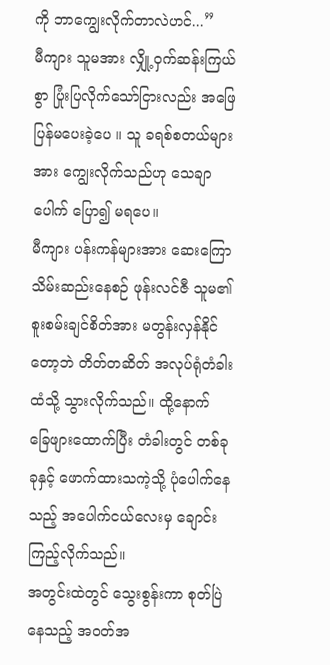ကို ဘာကျွေးလိုက်တာလဲဟင်...”
မီကျား သူမအား လျှို့ဝှက်ဆန်းကြယ်စွာ ပြုံးပြလိုက်သော်ငြားလည်း အဖြေပြန်မပေးခဲ့ပေ ။ သူ ခရစ်စတယ်များအား ကျွေးလိုက်သည်ဟု သေချာပေါက် ပြော၍ မရပေ။
မီကျား ပန်းကန်များအား ဆေးကြော သိမ်းဆည်းနေစဉ် ဖုန်းလင်ဇီ သူမ၏ စူးစမ်းချင်စိတ်အား မတွန်းလှန်နိုင်တော့ဘဲ တိတ်တဆိတ် အလုပ်ရုံတံခါးထံသို့ သွားလိုက်သည်။ ထို့နောက် ခြေဖျားထောက်ပြီး တံခါးတွင် တစ်ခုခုနှင့် ဖောက်ထားသကဲ့သို့ ပုံပေါက်နေသည့် အပေါက်ငယ်လေးမှ ချောင်းကြည့်လိုက်သည်။
အတွင်းထဲတွင် သွေးစွန်းကာ စုတ်ပြဲနေသည့် အဝတ်အ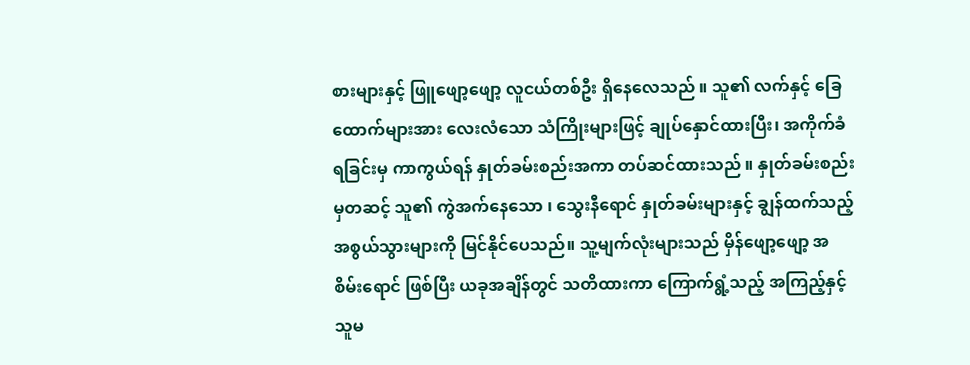စားများနှင့် ဖြူဖျော့ဖျော့ လူငယ်တစ်ဦး ရှိနေလေသည် ။ သူ၏ လက်နှင့် ခြေထောက်များအား လေးလံသော သံကြိုးများဖြင့် ချုပ်နှောင်ထားပြီး၊ အကိုက်ခံရခြင်းမှ ကာကွယ်ရန် နှုတ်ခမ်းစည်းအကာ တပ်ဆင်ထားသည် ။ နှုတ်ခမ်းစည်းမှတဆင့် သူ၏ ကွဲအက်နေသော ၊ သွေးနီရောင် နှုတ်ခမ်းများနှင့် ချွန်ထက်သည့် အစွယ်သွားများကို မြင်နိုင်ပေသည်။ သူ့မျက်လုံးများသည် မှိန်ဖျော့ဖျော့ အစိမ်းရောင် ဖြစ်ပြီး ယခုအချိန်တွင် သတိထားကာ ကြောက်ရွံ့သည့် အကြည့်နှင့် သူမ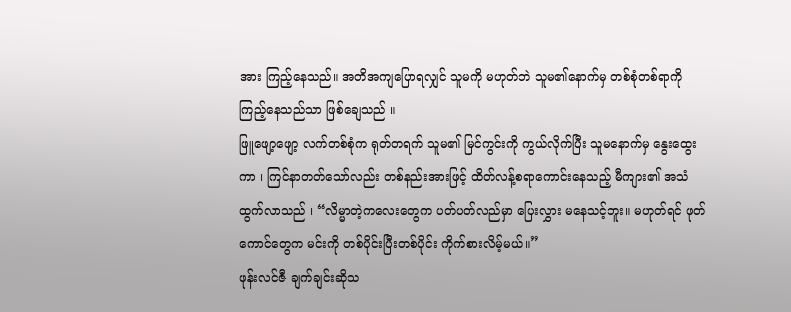အား ကြည့်နေသည်။ အတိအကျပြောရလျှင် သူမကို မဟုတ်ဘဲ သူမ၏နောက်မှ တစ်စုံတစ်ရာကို ကြည့်နေသည်သာ ဖြစ်ချေသည် ။
ဖြူဖျော့ဖျော့ လက်တစ်စုံက ရုတ်တရက် သူမ၏ မြင်ကွင်းကို ကွယ်လိုက်ပြီး သူမနောက်မှ နွေးထွေးကာ ၊ ကြင်နာတတ်သော်လည်း တစ်နည်းအားဖြင့် ထိတ်လန့်စရာကောင်းနေသည့် မီကျား၏ အသံ ထွက်လာသည် ၊ “လိမ္မာတဲ့ကလေးတွေက ပတ်ပတ်လည်မှာ ပြေးလွှား မနေသင့်ဘူး။ မဟုတ်ရင် ဖုတ်ကောင်တွေက မင်းကို တစ်ပိုင်းပြီးတစ်ပိုင်း ကိုက်စားလိမ့်မယ်။”
ဖုန်းလင်ဇီ ချက်ချင်းဆိုသ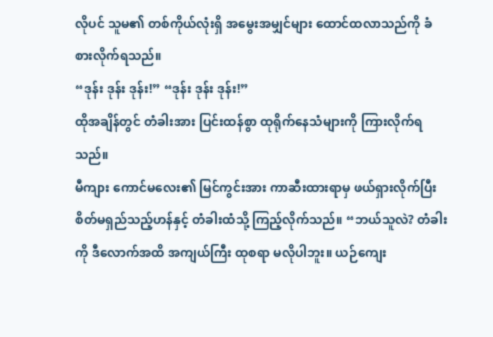လိုပင် သူမ၏ တစ်ကိုယ်လုံးရှိ အမွေးအမျှင်များ ထောင်ထလာသည်ကို ခံစားလိုက်ရသည်။
“ဒုန်း ဒုန်း ဒုန်း!” “ဒုန်း ဒုန်း ဒုန်း!”
ထိုအချိန်တွင် တံခါးအား ပြင်းထန်စွာ ထုရိုက်နေသံများကို ကြားလိုက်ရသည်။
မီကျား ကောင်မလေး၏ မြင်ကွင်းအား ကာဆီးထားရာမှ ဖယ်ရှားလိုက်ပြီး စိတ်မရှည်သည့်ဟန်နှင့် တံခါးထံသို့ ကြည့်လိုက်သည်။ “ဘယ်သူလဲ? တံခါးကို ဒီလောက်အထိ အကျယ်ကြီး ထုစရာ မလိုပါဘူး။ ယဉ်ကျေး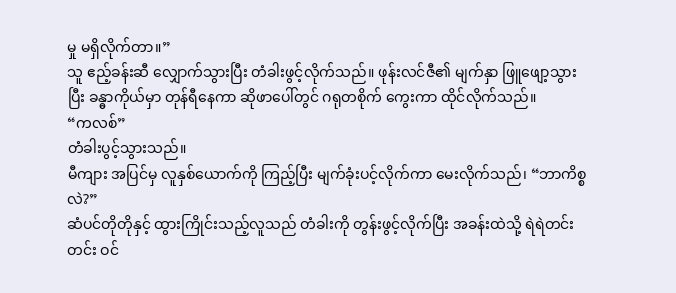မှု မရှိလိုက်တာ။”
သူ ဧည့်ခန်းဆီ လျှောက်သွားပြီး တံခါးဖွင့်လိုက်သည်။ ဖုန်းလင်ဇီ၏ မျက်နှာ ဖြူဖျော့သွားပြီး ခန္ဓာကိုယ်မှာ တုန်ရီနေကာ ဆိုဖာပေါ်တွင် ဂရုတစိုက် ကွေးကာ ထိုင်လိုက်သည်။
“ကလစ်”
တံခါးပွင့်သွားသည်။
မီကျား အပြင်မှ လူနှစ်ယောက်ကို ကြည့်ပြီး မျက်ခုံးပင့်လိုက်ကာ မေးလိုက်သည်၊ “ဘာကိစ္စလဲ?”
ဆံပင်တိုတိုနှင့် ထွားကြိုင်းသည့်လူသည် တံခါးကို တွန်းဖွင့်လိုက်ပြီး အခန်းထဲသို့ ရဲရဲတင်းတင်း ဝင်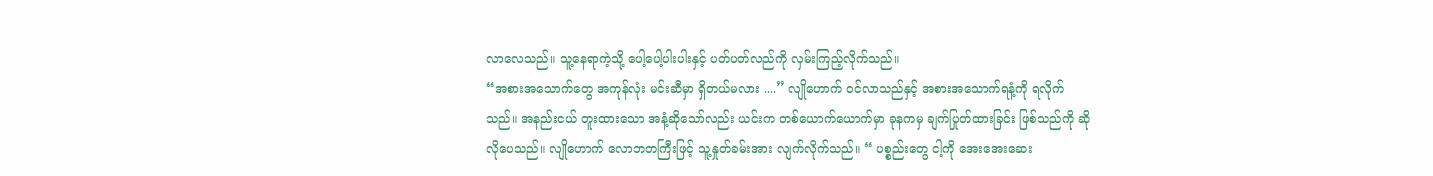လာလေသည်။ သူ့နေရာကဲ့သို့ ပေါ့ပေါ့ပါးပါးနှင့် ပတ်ပတ်လည်ကို လှမ်းကြည့်လိုက်သည်။
“အစားအသောက်တွေ အကုန်လုံး မင်းဆီမှာ ရှိတယ်မလား ....” လျိုဟောက် ဝင်လာသည်နှင့် အစားအသောက်ရနံ့ကို ရလိုက်သည်။ အနည်းငယ် တူးထားသော အနံ့ဆိုသော်လည်း ယင်းက တစ်ယောက်ယောက်မှာ ခုနကမှ ချက်ပြုတ်ထားခြင်း ဖြစ်သည်ကို ဆိုလိုပေသည်။ လျိုဟောက် လောဘတကြီးဖြင့် သူ့နှုတ်ခမ်းအား လျက်လိုက်သည်။ “ ပစ္စည်းတွေ ငါ့ကို အေးအေးဆေး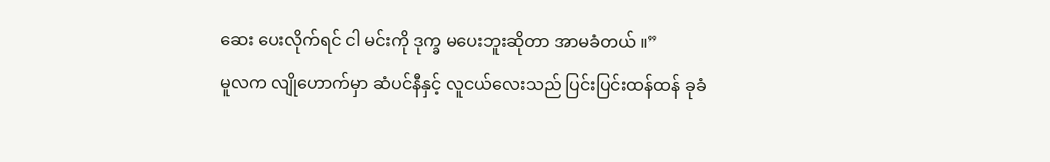ဆေး ပေးလိုက်ရင် ငါ မင်းကို ဒုက္ခ မပေးဘူးဆိုတာ အာမခံတယ် ။”
မူလက လျိုဟောက်မှာ ဆံပင်နီနှင့် လူငယ်လေးသည် ပြင်းပြင်းထန်ထန် ခုခံ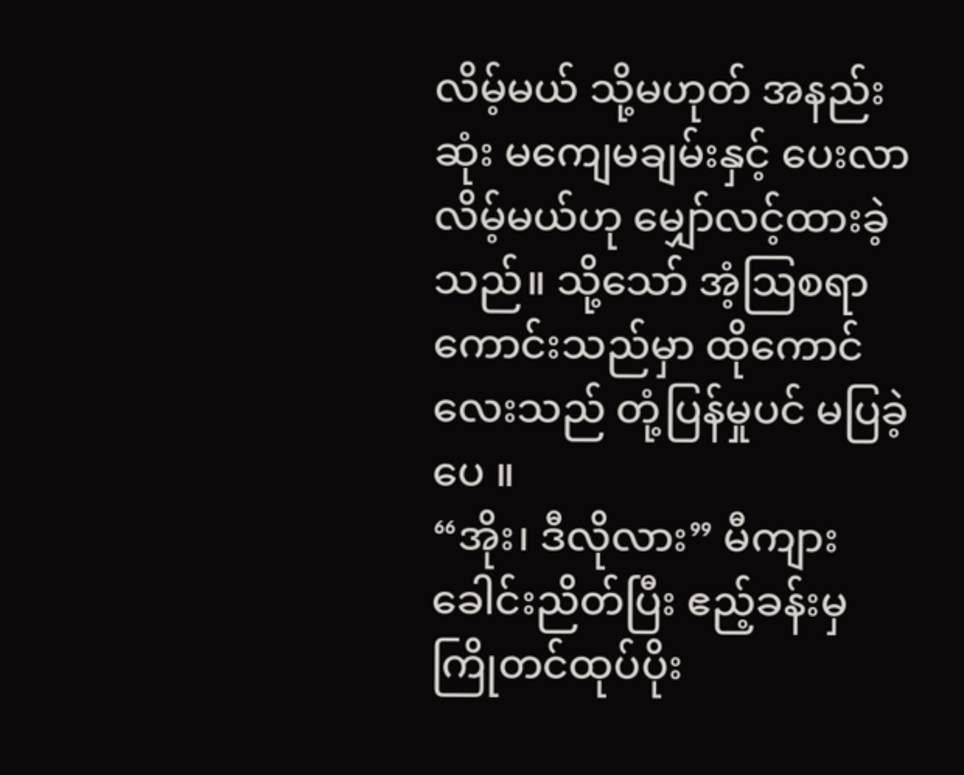လိမ့်မယ် သို့မဟုတ် အနည်းဆုံး မကျေမချမ်းနှင့် ပေးလာလိမ့်မယ်ဟု မျှော်လင့်ထားခဲ့သည်။ သို့သော် အံ့သြစရာကောင်းသည်မှာ ထိုကောင်လေးသည် တုံ့ပြန်မှုပင် မပြခဲ့ပေ ။
“အိုး၊ ဒီလိုလား” မီကျား ခေါင်းညိတ်ပြီး ဧည့်ခန်းမှ ကြိုတင်ထုပ်ပိုး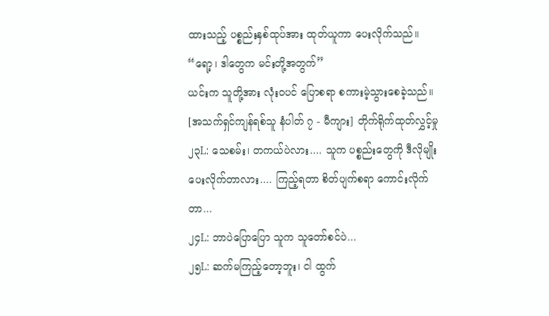ထားသည့် ပစ္စည်းနှစ်ထုပ်အား ထုတ်ယူကာ ပေးလိုက်သည်။ “ရော့၊ ဒါတွေက မင်းတို့အတွက်”
ယင်းက သူတို့အား လုံးဝပင် ပြောစရာ စကားမဲ့သွားစေခဲ့သည်။
[အသက်ရှင်ကျန်ရစ်သူ နံပါတ် ၇ - မီကျား] တိုက်ရိုက်ထုတ်လွှင့်မှု
၂၃L: သေစမ်း၊ တကယ်ပဲလား.... သူက ပစ္စည်းတွေကို ဒီလိုမျိုး ပေးလိုက်တာလား.... ကြည့်ရတာ စိတ်ပျက်စရာ ကောင်းလိုက်တာ...
၂၄L: ဘာပဲပြောပြော သူက သူတော်စင်ပဲ...
၂၅L: ဆက်မကြည့်တော့ဘူး၊ ငါ ထွက်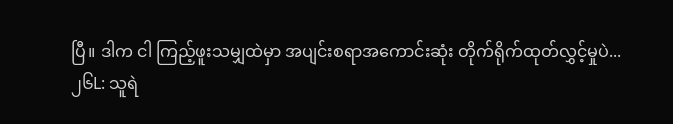ပြီ။ ဒါက ငါ ကြည့်ဖူးသမျှထဲမှာ အပျင်းစရာအကောင်းဆုံး တိုက်ရိုက်ထုတ်လွှင့်မှုပဲ...
၂၆L: သူရဲ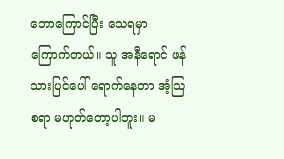ဘောကြောင်ပြီး သေရမှာ ကြောက်တယ်။ သူ အနီရောင် ဖန်သားပြင်ပေါ် ရောက်နေတာ အံ့သြစရာ မဟုတ်တော့ပါဘူး။ မ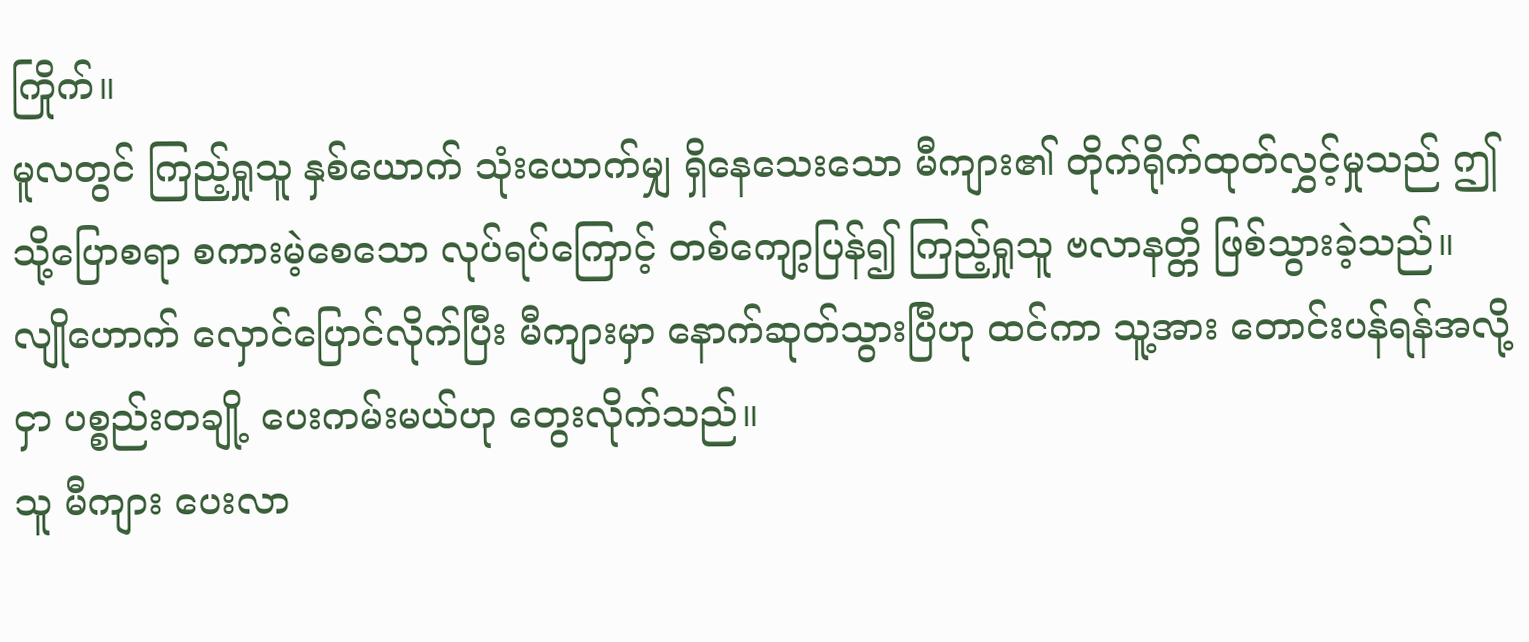ကြိုက်။
မူလတွင် ကြည့်ရှုသူ နှစ်ယောက် သုံးယောက်မျှ ရှိနေသေးသော မီကျား၏ တိုက်ရိုက်ထုတ်လွှင့်မှုသည် ဤသို့ပြောစရာ စကားမဲ့စေသော လုပ်ရပ်ကြောင့် တစ်ကျော့ပြန်၍ ကြည့်ရှုသူ ဗလာနတ္တိ ဖြစ်သွားခဲ့သည်။
လျိုဟောက် လှောင်ပြောင်လိုက်ပြီး မီကျားမှာ နောက်ဆုတ်သွားပြီဟု ထင်ကာ သူ့အား တောင်းပန်ရန်အလို့ငှာ ပစ္စည်းတချို့ ပေးကမ်းမယ်ဟု တွေးလိုက်သည်။
သူ မီကျား ပေးလာ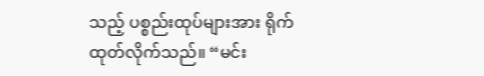သည့် ပစ္စည်းထုပ်များအား ရိုက်ထုတ်လိုက်သည်။ “မင်း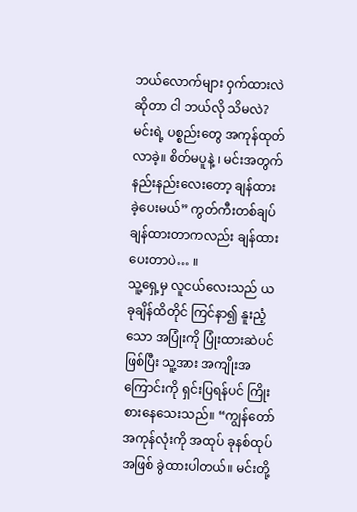ဘယ်လောက်များ ဝှက်ထားလဲဆိုတာ ငါ ဘယ်လို သိမလဲ? မင်းရဲ့ ပစ္စည်းတွေ အကုန်ထုတ်လာခဲ့။ စိတ်မပူနဲ့ ၊ မင်းအတွက် နည်းနည်းလေးတော့ ချန်ထားခဲ့ပေးမယ်” ကွတ်ကီးတစ်ချပ် ချန်ထားတာကလည်း ချန်ထားပေးတာပဲ… ။
သူ့ရှေ့မှ လူငယ်လေးသည် ယခုချိန်ထိတိုင် ကြင်နာ၍ နူးညံ့သော အပြုံးကို ပြုံးထားဆဲပင်ဖြစ်ပြီး သူ့အား အကျိုးအကြောင်းကို ရှင်းပြရန်ပင် ကြိုးစားနေသေးသည်။ “ကျွန်တော် အကုန်လုံးကို အထုပ် ခုနစ်ထုပ်အဖြစ် ခွဲထားပါတယ်။ မင်းတို့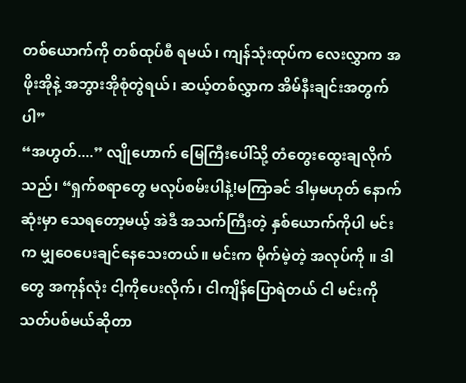တစ်ယောက်ကို တစ်ထုပ်စီ ရမယ်၊ ကျန်သုံးထုပ်က လေးလွှာက အဖိုးအိုနဲ့ အဘွားအိုစုံတွဲရယ်၊ ဆယ့်တစ်လွှာက အိမ်နီးချင်းအတွက်ပါ”
“အဟွတ်....” လျိုဟောက် မြေကြီးပေါ်သို့ တံတွေးထွေးချလိုက်သည်၊ “ရှက်စရာတွေ မလုပ်စမ်းပါနဲ့!မကြာခင် ဒါမှမဟုတ် နောက်ဆုံးမှာ သေရတော့မယ့် အဲဒီ အသက်ကြီးတဲ့ နှစ်ယောက်ကိုပါ မင်းက မျှဝေပေးချင်နေသေးတယ်။ မင်းက မိုက်မဲ့တဲ့ အလုပ်ကို ။ ဒါတွေ အကုန်လုံး ငါ့ကိုပေးလိုက်၊ ငါကျိန်ပြောရဲတယ် ငါ မင်းကို သတ်ပစ်မယ်ဆိုတာ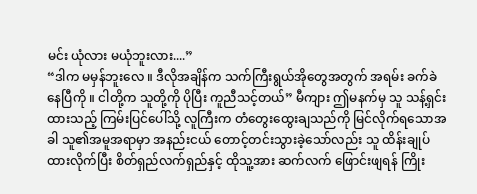မင်း ယုံလား မယုံဘူးလား....”
“ဒါက မမှန်ဘူးလေ ။ ဒီလိုအချိန်က သက်ကြီးရွယ်အိုတွေအတွက် အရမ်း ခက်ခဲနေပြီကို ။ ငါတို့က သူတို့ကို ပိုပြီး ကူညီသင့်တယ်” မီကျား ဤမနက်မှ သူ သန့်ရှင်းထားသည့် ကြမ်းပြင်ပေါ်သို့ လူကြီးက တံတွေးထွေးချသည်ကို မြင်လိုက်ရသောအခါ သူ၏အမူအရာမှာ အနည်းငယ် တောင့်တင်းသွားခဲ့သော်လည်း သူ ထိန်းချုပ်ထားလိုက်ပြီး စိတ်ရှည်လက်ရှည်နှင့် ထိုသူ့အား ဆက်လက် ဖြောင်းဖျရန် ကြိုး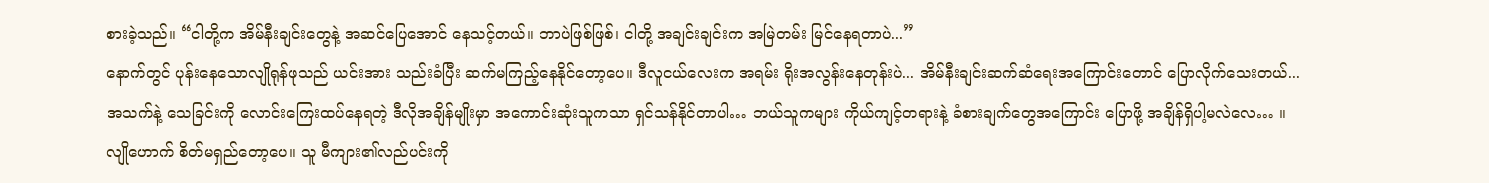စားခဲ့သည်။ “ငါတို့က အိမ်နီးချင်းတွေနဲ့ အဆင်ပြေအောင် နေသင့်တယ်။ ဘာပဲဖြစ်ဖြစ်၊ ငါတို့ အချင်းချင်းက အမြဲတမ်း မြင်နေရတာပဲ...”
နောက်တွင် ပုန်းနေသောလျိုရုန်ဖုသည် ယင်းအား သည်းခံပြီး ဆက်မကြည့်နေနိုင်တော့ပေ။ ဒီလူငယ်လေးက အရမ်း ရိုးအလွန်းနေတုန်းပဲ... အိမ်နီးချင်းဆက်ဆံရေးအကြောင်းတောင် ပြောလိုက်သေးတယ်...
အသက်နဲ့ သေခြင်းကို လောင်းကြေးထပ်နေရတဲ့ ဒီလိုအချိန်မျိုးမှာ အကောင်းဆုံးသူကသာ ရှင်သန်နိုင်တာပါ… ဘယ်သူကများ ကိုယ်ကျင့်တရားနဲ့ ခံစားချက်တွေအကြောင်း ပြောဖို့ အချိန်ရှိပါ့မလဲလေ… ။
လျိုဟောက် စိတ်မရှည်တော့ပေ။ သူ မီကျား၏လည်ပင်းကို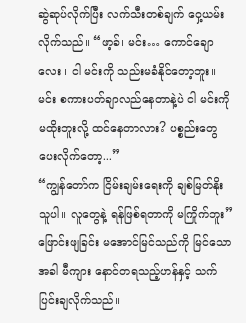ဆွဲဆုပ်လိုက်ပြီး လက်သီးတစ်ချက် ဝှေ့ယမ်းလိုက်သည်။ “ဖာ့ခ်၊ မင်း… ကောင်ချောလေး ၊ ငါ မင်းကို သည်းမခံနိုင်တော့ဘူး။ မင်း စကားပတ်ချာလည်နေတာနဲ့ပဲ ငါ မင်းကို မထိုးဘူးလို့ ထင်နေတာလား? ပစ္စည်းတွေ ပေးလိုက်တော့...”
“ကျွန်တော်က ငြိမ်းချမ်းရေးကို ချစ်မြတ်နိုးသူပါ။ လူတွေနဲ့ ရန်ဖြစ်ရတာကို မကြိုက်ဘူး” ဖြောင်းဖျခြင်း မအောင်မြင်သည်ကို မြင်သောအခါ မီကျား နောင်တရသည့်ဟန်နှင့် သက်ပြင်းချလိုက်သည်။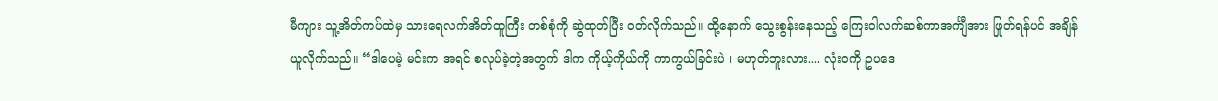မီကျား သူ့အိတ်ကပ်ထဲမှ သားရေလက်အိတ်ထူကြီး တစ်စုံကို ဆွဲထုတ်ပြီး ဝတ်လိုက်သည်။ ထို့နောက် သွေးစွန်းနေသည့် ကြေးဝါလက်ဆစ်ကာအင်္ကျီအား ဖြုတ်ရန်ပင် အချိန်ယူလိုက်သည်။ “ဒါပေမဲ့ မင်းက အရင် စလုပ်ခဲ့တဲ့အတွက် ဒါက ကိုယ့်ကိုယ်ကို ကာကွယ်ခြင်းပဲ ၊ မဟုတ်ဘူးလား.... လုံးဝကို ဥပဒေ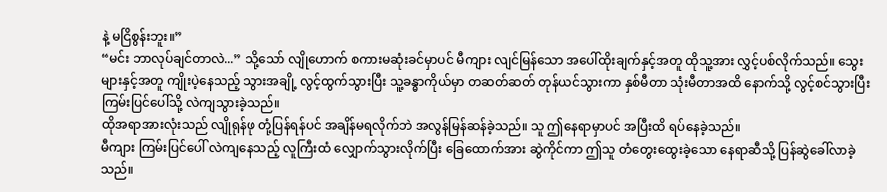နဲ့ မငြိစွန်းဘူး။”
“မင်း ဘာလုပ်ချင်တာလဲ...” သို့သော် လျိုဟောက် စကားမဆုံးခင်မှာပင် မီကျား လျင်မြန်သော အပေါ်ထိုးချက်နှင့်အတူ ထိုသူ့အား လွှင့်ပစ်လိုက်သည်။ သွေးများနှင့်အတူ ကျိုးပဲ့နေသည့် သွားအချို့ လွင့်ထွက်သွားပြီး သူ့ခန္ဓာကိုယ်မှာ တဆတ်ဆတ် တုန်ယင်သွားကာ နှစ်မီတာ သုံးမီတာအထိ နောက်သို့ လွင့်စင်သွားပြီး ကြမ်းပြင်ပေါ်သို့ လဲကျသွားခဲ့သည်။
ထိုအရာအားလုံးသည် လျိုရုန်ဖု တုံ့ပြန်ရန်ပင် အချိန်မရလိုက်ဘဲ အလွန်မြန်ဆန်ခဲ့သည်။ သူ ဤနေရာမှာပင် အပြီးထိ ရပ်နေခဲ့သည်။
မီကျား ကြမ်းပြင်ပေါ် လဲကျနေသည့် လူကြီးထံ လျှောက်သွားလိုက်ပြီး ခြေထောက်အား ဆွဲကိုင်ကာ ဤသူ တံတွေးထွေးခဲ့သော နေရာဆီသို့ ပြန်ဆွဲခေါ်လာခဲ့သည်။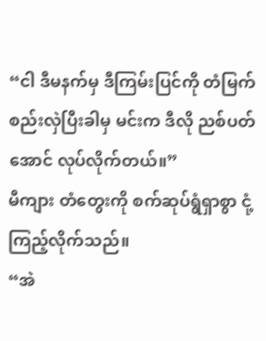“ငါ ဒီမနက်မှ ဒီကြမ်းပြင်ကို တံမြက်စည်းလှဲပြီးခါမှ မင်းက ဒီလို ညစ်ပတ်အောင် လုပ်လိုက်တယ်။”
မီကျား တံတွေးကို စက်ဆုပ်ရွံရှာစွာ ငုံ့ကြည့်လိုက်သည်။
“အဲ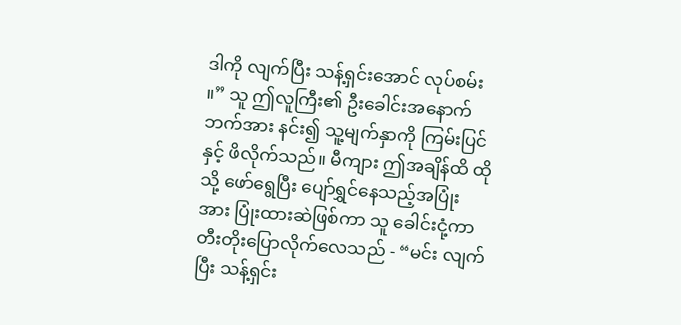ဒါကို လျက်ပြီး သန့်ရှင်းအောင် လုပ်စမ်း ။” သူ ဤလူကြီး၏ ဦးခေါင်းအနောက်ဘက်အား နင်း၍ သူ့မျက်နှာကို ကြမ်းပြင်နှင့် ဖိလိုက်သည်။ မီကျား ဤအချိန်ထိ ထိုသို့ ဖော်ရွေပြီး ပျော်ရွှင်နေသည့်အပြုံးအား ပြုံးထားဆဲဖြစ်ကာ သူ ခေါင်းငုံ့ကာ တီးတိုးပြောလိုက်လေသည် - “မင်း လျက်ပြီး သန့်ရှင်း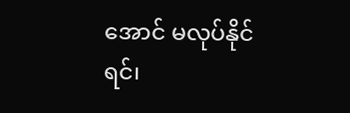အောင် မလုပ်နိုင်ရင်၊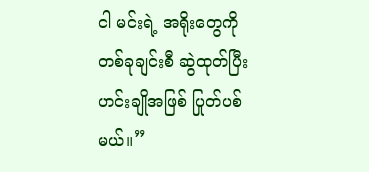ငါ မင်းရဲ့ အရိုးတွေကို တစ်ခုချင်းစီ ဆွဲထုတ်ပြီး ဟင်းချိုအဖြစ် ပြုတ်ပစ်မယ်။”